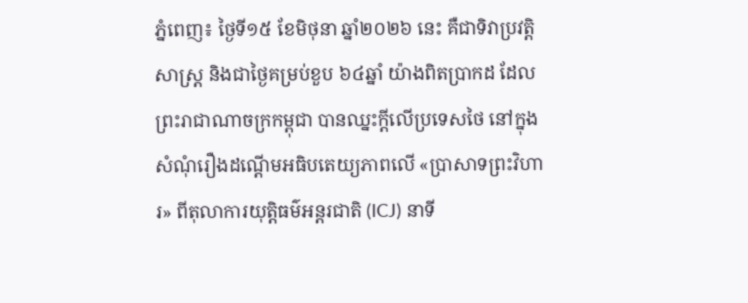ភ្នំពេញ៖ ថ្ងៃទី១៥ ខែមិថុនា ឆ្នាំ២០២៦ នេះ គឺជាទិវាប្រវត្តិសាស្ត្រ និងជាថ្ងៃគម្រប់ខួប ៦៤ឆ្នាំ យ៉ាងពិតប្រាកដ ដែលព្រះរាជាណាចក្រកម្ពុជា បានឈ្នះក្តីលើប្រទេសថៃ នៅក្នុងសំណុំរឿងដណ្តើមអធិបតេយ្យភាពលើ «ប្រាសាទព្រះវិហារ» ពីតុលាការយុត្តិធម៌អន្តរជាតិ (ICJ) នាទី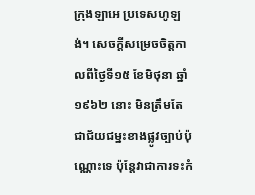ក្រុងឡាអេ ប្រទេសហូឡង់។ សេចក្តីសម្រេចចិត្តកាលពីថ្ងៃទី១៥ ខែមិថុនា ឆ្នាំ១៩៦២ នោះ មិនត្រឹមតែជាជ័យជម្នះខាងផ្លូវច្បាប់ប៉ុណ្ណោះទេ ប៉ុន្តែវាជាការទះកំ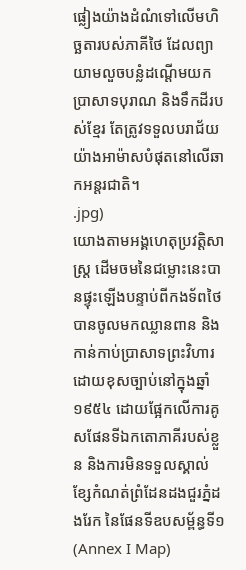ផ្លៀងយ៉ាងដំណំទៅលើមហិច្ឆតារបស់ភាគីថៃ ដែលព្យាយាមលួចបន្លំដណ្តើមយកប្រាសាទបុរាណ និងទឹកដីរបស់ខ្មែរ តែត្រូវទទួលបរាជ័យយ៉ាងអាម៉ាសបំផុតនៅលើឆាកអន្តរជាតិ។
.jpg)
យោងតាមអង្គហេតុប្រវត្តិសាស្ត្រ ដើមចមនៃជម្លោះនេះបានផ្ទុះឡើងបន្ទាប់ពីកងទ័ពថៃបានចូលមកឈ្លានពាន និងកាន់កាប់ប្រាសាទព្រះវិហារដោយខុសច្បាប់នៅក្នុងឆ្នាំ១៩៥៤ ដោយផ្អែកលើការគូសផែនទីឯកតោភាគីរបស់ខ្លួន និងការមិនទទួលស្គាល់ខ្សែកំណត់ព្រំដែនដងជួរភ្នំដងរែក នៃផែនទីឧបសម្ព័ន្ធទី១ (Annex I Map)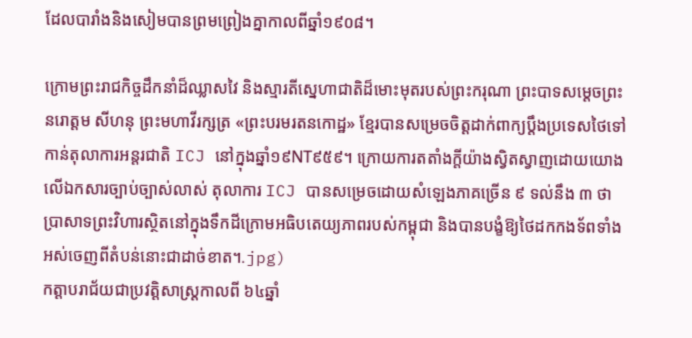ដែលបារាំងនិងសៀមបានព្រមព្រៀងគ្នាកាលពីឆ្នាំ១៩០៨។

ក្រោមព្រះរាជកិច្ចដឹកនាំដ៏ឈ្លាសវៃ និងស្មារតីស្នេហាជាតិដ៏មោះមុតរបស់ព្រះករុណា ព្រះបាទសម្តេចព្រះ នរោត្តម សីហនុ ព្រះមហាវីរក្សត្រ «ព្រះបរមរតនកោដ្ឋ» ខ្មែរបានសម្រេចចិត្តដាក់ពាក្យប្តឹងប្រទេសថៃទៅកាន់តុលាការអន្តរជាតិ ICJ នៅក្នុងឆ្នាំ១៩NT៩៥៩។ ក្រោយការតតាំងក្តីយ៉ាងស្វិតស្វាញដោយយោងលើឯកសារច្បាប់ច្បាស់លាស់ តុលាការ ICJ បានសម្រេចដោយសំឡេងភាគច្រើន ៩ ទល់នឹង ៣ ថា ប្រាសាទព្រះវិហារស្ថិតនៅក្នុងទឹកដីក្រោមអធិបតេយ្យភាពរបស់កម្ពុជា និងបានបង្ខំឱ្យថៃដកកងទ័ពទាំងអស់ចេញពីតំបន់នោះជាដាច់ខាត។.jpg)
កត្តាបរាជ័យជាប្រវត្តិសាស្ត្រកាលពី ៦៤ឆ្នាំ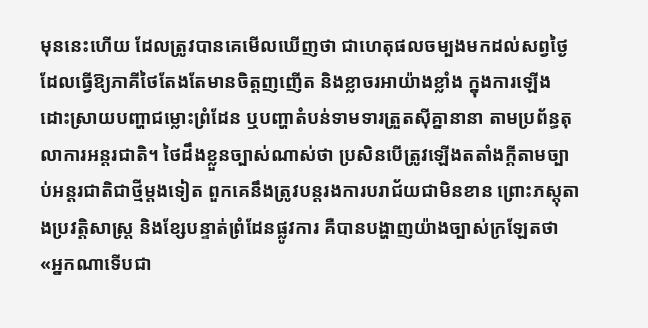មុននេះហើយ ដែលត្រូវបានគេមើលឃើញថា ជាហេតុផលចម្បងមកដល់សព្វថ្ងៃ ដែលធ្វើឱ្យភាគីថៃតែងតែមានចិត្តញញើត និងខ្លាចរអាយ៉ាងខ្លាំង ក្នុងការឡើងដោះស្រាយបញ្ហាជម្លោះព្រំដែន ឬបញ្ហាតំបន់ទាមទារត្រួតស៊ីគ្នានានា តាមប្រព័ន្ធតុលាការអន្តរជាតិ។ ថៃដឹងខ្លួនច្បាស់ណាស់ថា ប្រសិនបើត្រូវឡើងតតាំងក្តីតាមច្បាប់អន្តរជាតិជាថ្មីម្តងទៀត ពួកគេនឹងត្រូវបន្តរងការបរាជ័យជាមិនខាន ព្រោះភស្តុតាងប្រវត្តិសាស្ត្រ និងខ្សែបន្ទាត់ព្រំដែនផ្លូវការ គឺបានបង្ហាញយ៉ាងច្បាស់ក្រឡែតថា «អ្នកណាទើបជា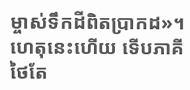ម្ចាស់ទឹកដីពិតប្រាកដ»។ ហេតុនេះហើយ ទើបភាគីថៃតែ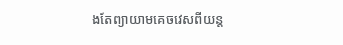ងតែព្យាយាមគេចវេសពីយន្ត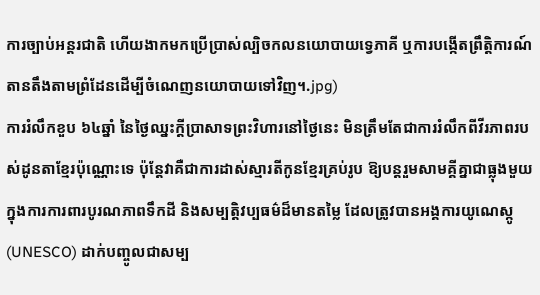ការច្បាប់អន្តរជាតិ ហើយងាកមកប្រើប្រាស់ល្បិចកលនយោបាយទ្វេភាគី ឬការបង្កើតព្រឹត្តិការណ៍តានតឹងតាមព្រំដែនដើម្បីចំណេញនយោបាយទៅវិញ។.jpg)
ការរំលឹកខួប ៦៤ឆ្នាំ នៃថ្ងៃឈ្នះក្តីប្រាសាទព្រះវិហារនៅថ្ងៃនេះ មិនត្រឹមតែជាការរំលឹកពីវីរភាពរបស់ដូនតាខ្មែរប៉ុណ្ណោះទេ ប៉ុន្តែវាគឺជាការដាស់ស្មារតីកូនខ្មែរគ្រប់រូប ឱ្យបន្តរួមសាមគ្គីគ្នាជាធ្លុងមួយ ក្នុងការការពារបូរណភាពទឹកដី និងសម្បត្តិវប្បធម៌ដ៏មានតម្លៃ ដែលត្រូវបានអង្គការយូណេស្កូ (UNESCO) ដាក់បញ្ចូលជាសម្ប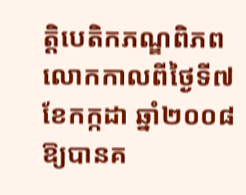ត្តិបេតិកភណ្ឌពិភពលោកកាលពីថ្ងៃទី៧ ខែកក្កដា ឆ្នាំ២០០៨ ឱ្យបានគ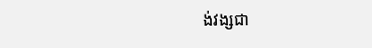ង់វង្សជា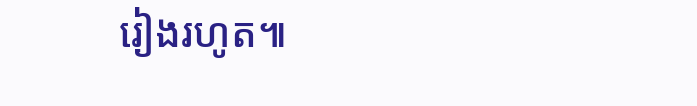រៀងរហូត៕